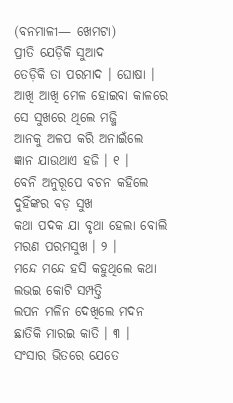(ବନମାଳୀ— ଖେମଟା)
ପ୍ରୀତି ଯେଡ଼ିକି ସୁଆଦ
ତେଡ଼ିକି ତା ପରମାଦ । ଘୋଷା ।
ଆଖି ଆଖି ମେଳ ହୋଇବା କାଳରେ
ସେ ସୁଖରେ ଥିଲେ ମଜ୍ଜି
ଆନକୁ ଅଳପ କରି ଅନାଇଁଲେ
ଜ୍ଞାନ ଯାଉଥାଏ ହଜି । ୧ ।
ବେନି ଅନୁରୂପେ ବଚନ କହିଲେ
ଦୁହିଁଙ୍କର ବଡ଼ ସୁଖ
କଥା ପଦକ ଯା ବୃଥା ହେଲା ବୋଲି
ମରଣ ପରମସୁଖ । ୨ ।
ମନ୍ଦେ ମନ୍ଦେ ହସି କହୁଥିଲେ କଥା
ଲଭଇ କୋଟି ସମ୍ପତ୍ତି
ଲପନ ମଳିନ ଦେଖିଲେ ମଦନ
ଛାତିକି ମାରଇ କାତି । ୩ ।
ସଂସାର ଭିତରେ ଯେତେ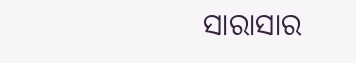ସାରାସାର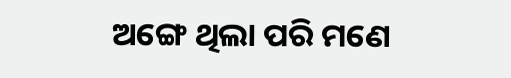ଅଙ୍ଗେ ଥିଲା ପରି ମଣେ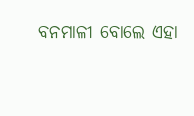ବନମାଳୀ ବୋଲେ ଏହା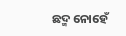ଛଦ୍ମ ନୋହେଁ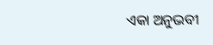ଏକା ଅନୁଭବୀ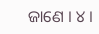ଜାଣେ । ୪ ।